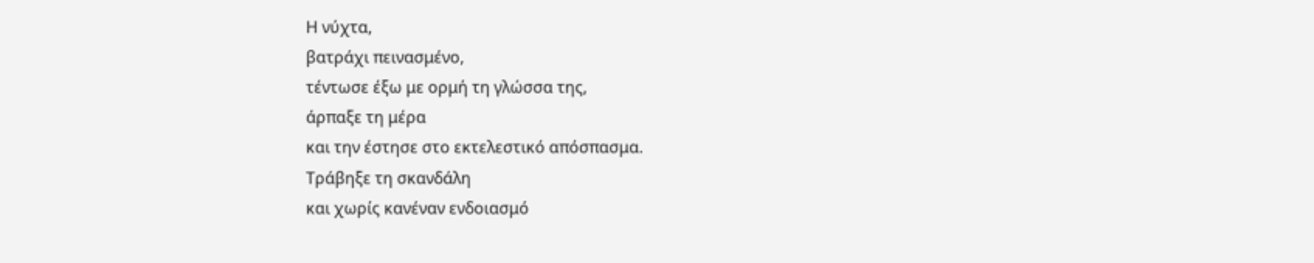Η νύχτα,
βατράχι πεινασμένο,
τέντωσε έξω με ορμή τη γλώσσα της,
άρπαξε τη μέρα
και την έστησε στο εκτελεστικό απόσπασμα.
Τράβηξε τη σκανδάλη
και χωρίς κανέναν ενδοιασμό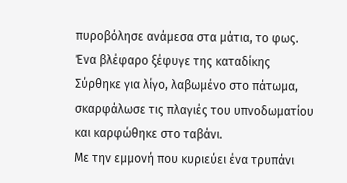πυροβόλησε ανάμεσα στα μάτια, το φως.
Ένα βλέφαρο ξέφυγε της καταδίκης
Σύρθηκε για λίγο, λαβωμένο στο πάτωμα,
σκαρφάλωσε τις πλαγιές του υπνοδωματίου
και καρφώθηκε στο ταβάνι.
Με την εμμονή που κυριεύει ένα τρυπάνι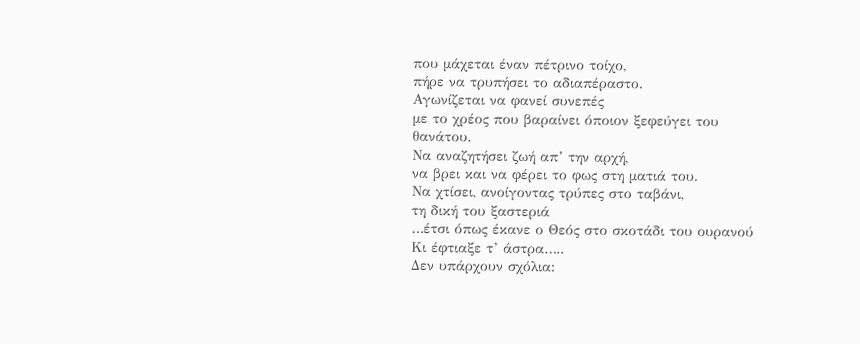που μάχεται έναν πέτρινο τοίχο,
πήρε να τρυπήσει το αδιαπέραστο.
Αγωνίζεται να φανεί συνεπές
με το χρέος που βαραίνει όποιον ξεφεύγει του θανάτου.
Να αναζητήσει ζωή απ’ την αρχή,
να βρει και να φέρει το φως στη ματιά του.
Να χτίσει, ανοίγοντας τρύπες στο ταβάνι,
τη δική του ξαστεριά
…έτσι όπως έκανε ο Θεός στο σκοτάδι του ουρανού
Κι έφτιαξε τ’ άστρα…..
Δεν υπάρχουν σχόλια: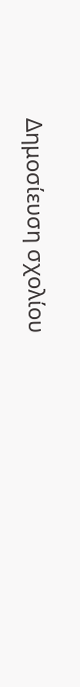Δημοσίευση σχολίου